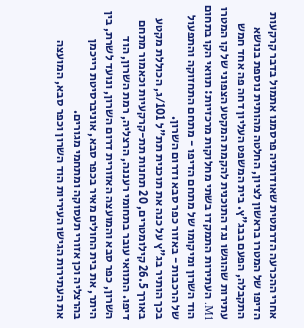אחרי ההכרעה הדרמטית שאודותיה פרסמנו אתמול בדבר קרקעות הדיפו של המטרו בראשון לציון, החלטה מהותית נוספת בנושא התקבלה, הפעם בבג"ץ. בית המשפט העליון דחה פה אחד חמש עתירות שהוגשו נגד התוכנית להקמת המקטע הצפוני של קו המטרו M1. העתירות התמקדו בשתי מחלוקות מרכזיות: תוואי הקו בתחום הוד השרון ומיקומו של מתחם הדיפו - מתחם התחזוקה והתפעול של הרכבות - באזור כפר סבא ודרום השרון.
בכך הותיר בג"ץ על כנה את תוכנית תת"ל 101/ג, הכוללת מקטע באורך 26.5 קילומטרים, 20 תחנות תת-קרקעיות וכאמור מתחם דיפו. התוואי עובר בתחומי רעננה, הרצליה, רמת השרון, הוד השרון, כפר סבא והמועצה האזורית דרום השרון, ונועד לשרת, בין היתר, את בית החולים מאיר בכפר סבא, אוניברסיטת רייכמן בהרצליה וכן אזורי תעסוקה ומתחמי מגורים.
את העתירות הגישו העיריות הוד השרון וכפר סבא, המועצה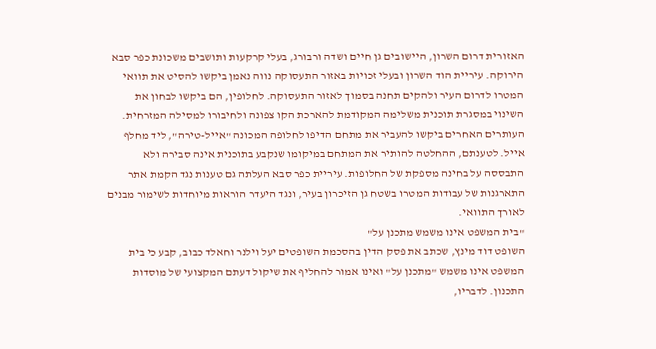האזורית דרום השרון, היישובים גן חיים ושדה ורבורג, בעלי קרקעות ותושבים משכונת כפר סבא הירוקה. עיריית הוד השרון ובעלי זכויות באזור התעסוקה נווה נאמן ביקשו להסיט את תוואי המטרו לדרום העיר ולהקים תחנה בסמוך לאזור התעסוקה. לחלופין, הם ביקשו לבחון את השינוי במסגרת תוכנית משלימה המקודמת להארכת הקו צפונה ולחיבורו למסילה המזרחית.
העותרים האחרים ביקשו להעביר את מתחם הדיפו לחלופה המכונה "אייל-טירה", ליד מחלף אייל. לטענתם, ההחלטה להותיר את המתחם במיקומו שנקבע בתוכנית אינה סבירה ולא התבססה על בחינה מספקת של החלופות. עיריית כפר סבא העלתה גם טענות נגד הקמת אתר התארגנות של עבודות המטרו בשטח גן הזיכרון בעיר, ונגד היעדר הוראות מיוחדות לשימור מבנים לאורך התוואי.
"בית המשפט אינו משמש מתכנן על"
השופט דוד מינץ, שכתב את פסק הדין בהסכמת השופטים יעל וילנר וחאלד כבוב, קבע כי בית המשפט אינו משמש "מתכנן על" ואינו אמור להחליף את שיקול דעתם המקצועי של מוסדות התכנון. לדבריו,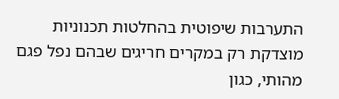התערבות שיפוטית בהחלטות תכנוניות מוצדקת רק במקרים חריגים שבהם נפל פגם מהותי, כגון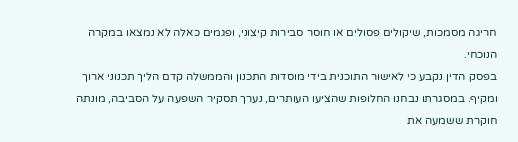חריגה מסמכות, שיקולים פסולים או חוסר סבירות קיצוני, ופגמים כאלה לא נמצאו במקרה הנוכחי.
בפסק הדין נקבע כי לאישור התוכנית בידי מוסדות התכנון והממשלה קדם הליך תכנוני ארוך ומקיף. במסגרתו נבחנו החלופות שהציעו העותרים, נערך תסקיר השפעה על הסביבה, מונתה חוקרת ששמעה את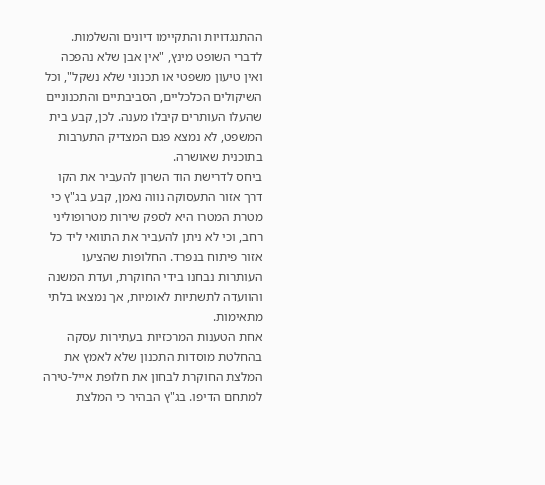ההתנגדויות והתקיימו דיונים והשלמות. לדברי השופט מינץ, "אין אבן שלא נהפכה ואין טיעון משפטי או תכנוני שלא נשקל", וכל השיקולים הכלכליים, הסביבתיים והתכנוניים שהעלו העותרים קיבלו מענה. לכן, קבע בית המשפט, לא נמצא פגם המצדיק התערבות בתוכנית שאושרה.
ביחס לדרישת הוד השרון להעביר את הקו דרך אזור התעסוקה נווה נאמן, קבע בג"ץ כי מטרת המטרו היא לספק שירות מטרופוליני רחב, וכי לא ניתן להעביר את התוואי ליד כל אזור פיתוח בנפרד. החלופות שהציעו העותרות נבחנו בידי החוקרת, ועדת המשנה והוועדה לתשתיות לאומיות, אך נמצאו בלתי מתאימות.
אחת הטענות המרכזיות בעתירות עסקה בהחלטת מוסדות התכנון שלא לאמץ את המלצת החוקרת לבחון את חלופת אייל-טירה למתחם הדיפו. בג"ץ הבהיר כי המלצת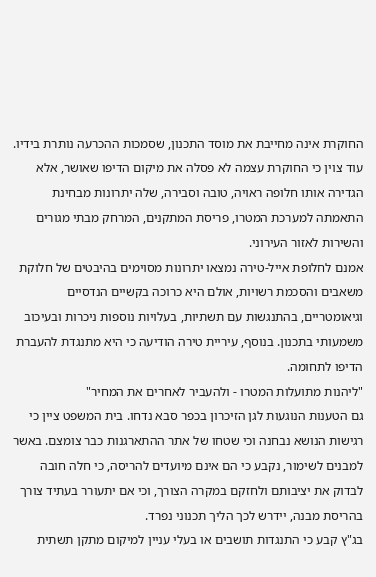החוקרת אינה מחייבת את מוסד התכנון, שסמכות ההכרעה נותרת בידיו.
עוד צוין כי החוקרת עצמה לא פסלה את מיקום הדיפו שאושר, אלא הגדירה אותו חלופה ראויה, טובה וסבירה, שלה יתרונות מבחינת התאמתה למערכת המטרו, פריסת המתקנים, המרחק מבתי מגורים והשירות לאזור העירוני.
אמנם לחלופת אייל-טירה נמצאו יתרונות מסוימים בהיבטים של חלוקת משאבים והסכמת רשויות, אולם היא כרוכה בקשיים הנדסיים וגיאומטריים, בהתנגשות עם תשתיות, בעלויות נוספות ניכרות ובעיכוב משמעותי בתכנון. בנוסף, עיריית טירה הודיעה כי היא מתנגדת להעברת הדיפו לתחומה.
"ליהנות מתועלות המטרו - ולהעביר לאחרים את המחיר"
גם הטענות הנוגעות לגן הזיכרון בכפר סבא נדחו. בית המשפט ציין כי רגישות הנושא נבחנה וכי שטחו של אתר ההתארגנות כבר צומצם. באשר למבנים לשימור, נקבע כי הם אינם מיועדים להריסה, כי חלה חובה לבדוק את יציבותם ולחזקם במקרה הצורך, וכי אם יתעורר בעתיד צורך בהריסת מבנה, יידרש לכך הליך תכנוני נפרד.
בג"ץ קבע כי התנגדות תושבים או בעלי עניין למיקום מתקן תשתית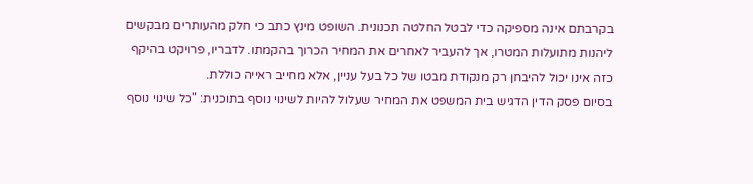בקרבתם אינה מספיקה כדי לבטל החלטה תכנונית. השופט מינץ כתב כי חלק מהעותרים מבקשים ליהנות מתועלות המטרו, אך להעביר לאחרים את המחיר הכרוך בהקמתו. לדבריו, פרויקט בהיקף כזה אינו יכול להיבחן רק מנקודת מבטו של כל בעל עניין, אלא מחייב ראייה כוללת.
בסיום פסק הדין הדגיש בית המשפט את המחיר שעלול להיות לשינוי נוסף בתוכנית: "כל שינוי נוסף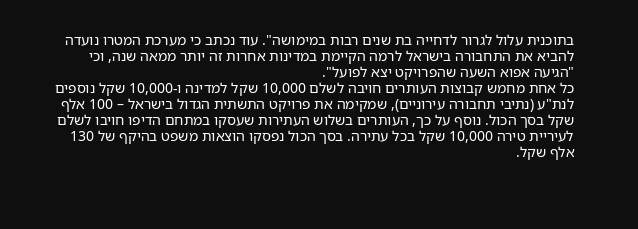בתוכנית עלול לגרור לדחייה בת שנים רבות במימושה". עוד נכתב כי מערכת המטרו נועדה להביא את התחבורה בישראל לרמה הקיימת במדינות אחרות זה יותר ממאה שנה, וכי "הגיעה אפוא השעה שהפרויקט יצא לפועל".
כל אחת מחמש קבוצות העותרים חויבה לשלם 10,000 שקל למדינה ו-10,000 שקל נוספים לנת"ע (נתיבי תחבורה עירוניים), שמקימה את פרויקט התשתית הגדול בישראל – 100 אלף שקל בסך הכול. נוסף על כך, העותרים בשלוש העתירות שעסקו במתחם הדיפו חויבו לשלם לעיריית טירה 10,000 שקל בכל עתירה. בסך הכול נפסקו הוצאות משפט בהיקף של 130 אלף שקל.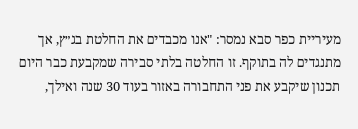מעיריית כפר סבא נמסר: "אנו מכבדים את החלטת בג״ץ, אך מתנגדים לה בתוקף. זו החלטה בלתי סבירה שמקבעת כבר היום תכנון שיקבע את פני התחבורה באזור בעוד 30 שנה ואילך,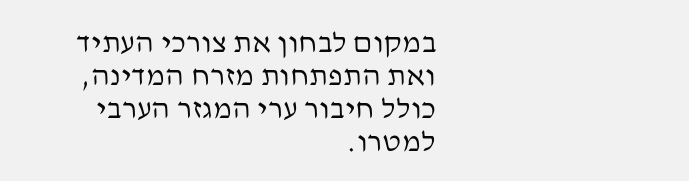במקום לבחון את צורכי העתיד ואת התפתחות מזרח המדינה, כולל חיבור ערי המגזר הערבי למטרו.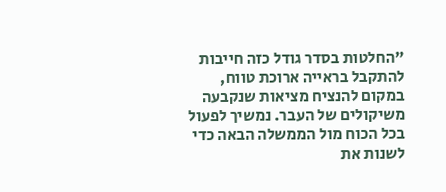"החלטות בסדר גודל כזה חייבות להתקבל בראייה ארוכת טווח, במקום להנציח מציאות שנקבעה משיקולים של העבר. נמשיך לפעול בכל הכוח מול הממשלה הבאה כדי לשנות את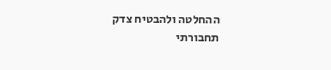ההחלטה ולהבטיח צדק תחבורתי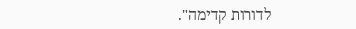לדורות קדימה".